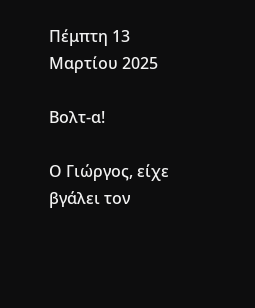Πέμπτη 13 Μαρτίου 2025

Βολτ-α!

Ο Γιώργος, είχε βγάλει τον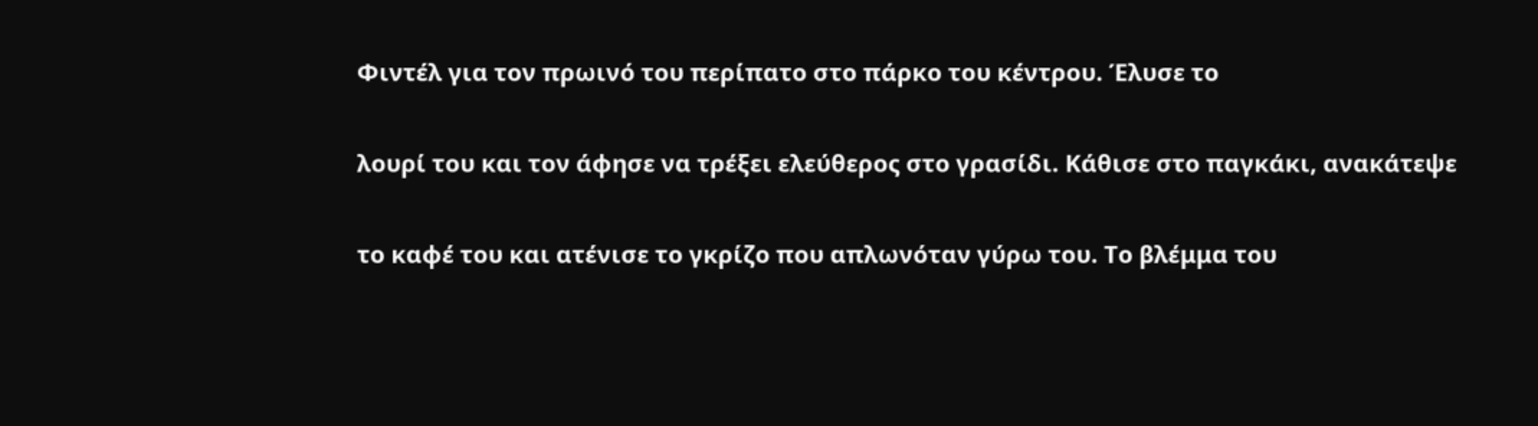Φιντέλ για τον πρωινό του περίπατο στο πάρκο του κέντρου. Έλυσε το

λουρί του και τον άφησε να τρέξει ελεύθερος στο γρασίδι. Κάθισε στο παγκάκι, ανακάτεψε

το καφέ του και ατένισε το γκρίζο που απλωνόταν γύρω του. Το βλέμμα του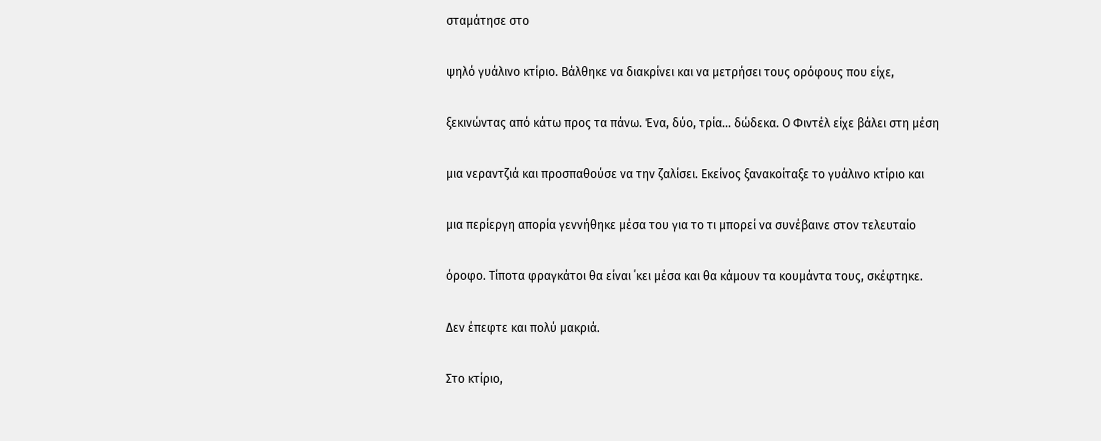σταμάτησε στο

ψηλό γυάλινο κτίριο. Βάλθηκε να διακρίνει και να μετρήσει τους ορόφους που είχε,

ξεκινώντας από κάτω προς τα πάνω. Ένα, δύο, τρία… δώδεκα. Ο Φιντέλ είχε βάλει στη μέση

μια νεραντζιά και προσπαθούσε να την ζαλίσει. Εκείνος ξανακοίταξε το γυάλινο κτίριο και

μια περίεργη απορία γεννήθηκε μέσα του για το τι μπορεί να συνέβαινε στον τελευταίο

όροφο. Τίποτα φραγκάτοι θα είναι ΄κει μέσα και θα κάμουν τα κουμάντα τους, σκέφτηκε.

Δεν έπεφτε και πολύ μακριά.

Στο κτίριο,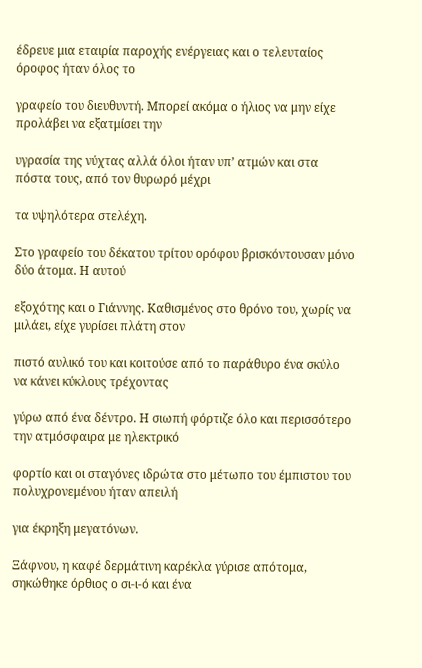έδρευε μια εταιρία παροχής ενέργειας και ο τελευταίος όροφος ήταν όλος το

γραφείο του διευθυντή. Μπορεί ακόμα ο ήλιος να μην είχε προλάβει να εξατμίσει την

υγρασία της νύχτας αλλά όλοι ήταν υπ’ ατμών και στα πόστα τους, από τον θυρωρό μέχρι

τα υψηλότερα στελέχη.

Στο γραφείο του δέκατου τρίτου ορόφου βρισκόντουσαν μόνο δύο άτομα. Η αυτού

εξοχότης και ο Γιάννης. Καθισμένος στο θρόνο του, χωρίς να μιλάει, είχε γυρίσει πλάτη στον

πιστό αυλικό του και κοιτούσε από το παράθυρο ένα σκύλο να κάνει κύκλους τρέχοντας

γύρω από ένα δέντρο. Η σιωπή φόρτιζε όλο και περισσότερο την ατμόσφαιρα με ηλεκτρικό

φορτίο και οι σταγόνες ιδρώτα στο μέτωπο του έμπιστου του πολυχρονεμένου ήταν απειλή

για έκρηξη μεγατόνων.

Ξάφνου, η καφέ δερμάτινη καρέκλα γύρισε απότομα, σηκώθηκε όρθιος ο σι-ι-ό και ένα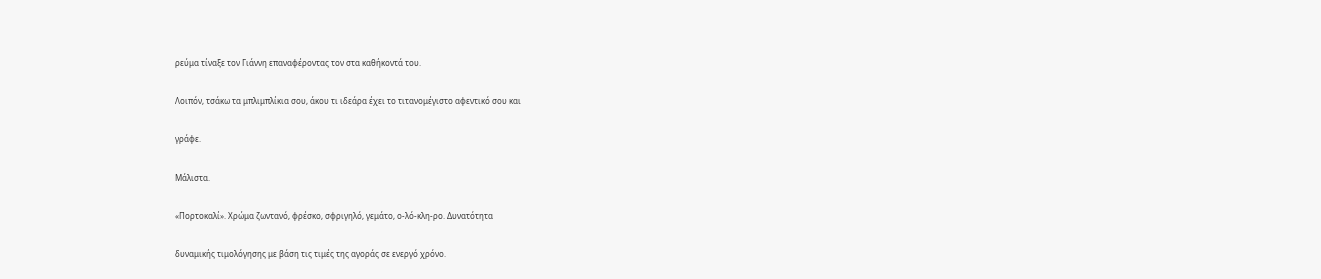ρεύμα τίναξε τον Γιάννη επαναφέροντας τον στα καθήκοντά του.

Λοιπόν, τσάκω τα μπλιμπλίκια σου, άκου τι ιδεάρα έχει το τιτανομέγιστο αφεντικό σου και

γράφε.

Μάλιστα.

«Πορτοκαλί». Χρώμα ζωντανό, φρέσκο, σφριγηλό, γεμάτο, ο-λό-κλη-ρο. Δυνατότητα

δυναμικής τιμολόγησης με βάση τις τιμές της αγοράς σε ενεργό χρόνο.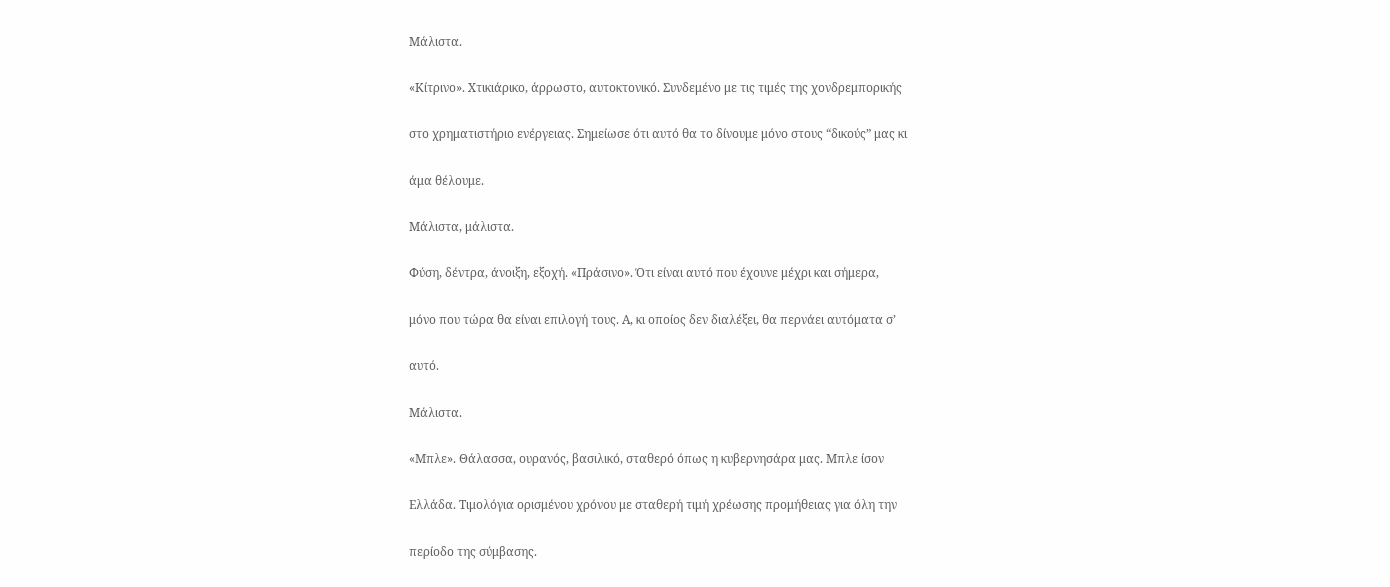Μάλιστα.

«Κίτρινο». Χτικιάρικο, άρρωστο, αυτοκτονικό. Συνδεμένο με τις τιμές της χονδρεμπορικής

στο χρηματιστήριο ενέργειας. Σημείωσε ότι αυτό θα το δίνουμε μόνο στους “δικούς” μας κι

άμα θέλουμε.

Μάλιστα, μάλιστα.

Φύση, δέντρα, άνοιξη, εξοχή. «Πράσινο». Ότι είναι αυτό που έχουνε μέχρι και σήμερα,

μόνο που τώρα θα είναι επιλογή τους. Α, κι οποίος δεν διαλέξει, θα περνάει αυτόματα σ’

αυτό.

Μάλιστα.

«Μπλε». Θάλασσα, ουρανός, βασιλικό, σταθερό όπως η κυβερνησάρα μας. Μπλε ίσον

Ελλάδα. Τιμολόγια ορισμένου χρόνου με σταθερή τιμή χρέωσης προμήθειας για όλη την

περίοδο της σύμβασης.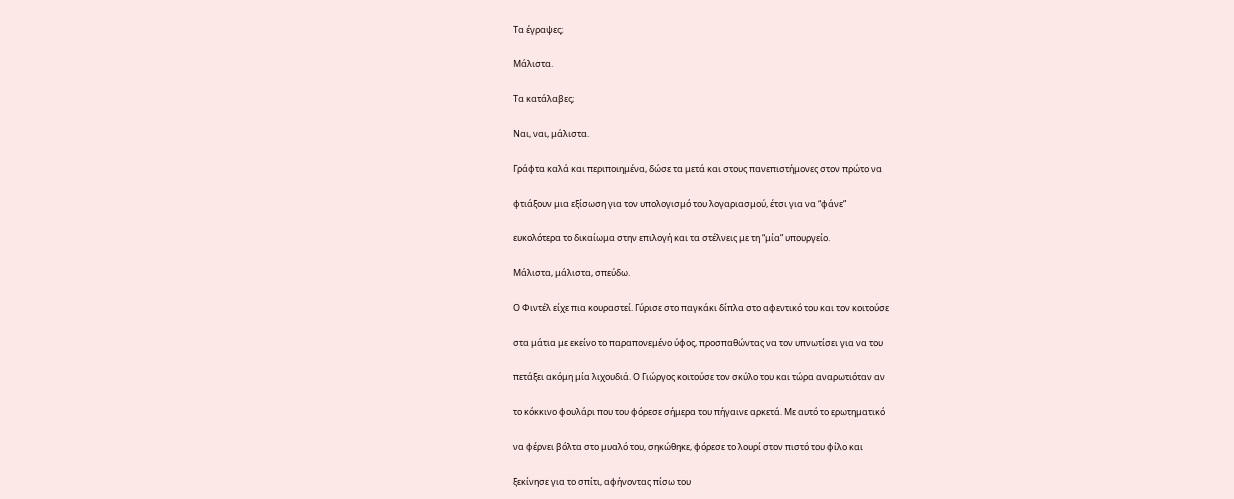Τα έγραψες;

Μάλιστα.

Τα κατάλαβες;

Ναι, ναι, μάλιστα.

Γράφτα καλά και περιποιημένα, δώσε τα μετά και στους πανεπιστήμονες στον πρώτο να

φτιάξουν μια εξίσωση για τον υπολογισμό του λογαριασμού, έτσι για να “φάνε”

ευκολότερα το δικαίωμα στην επιλογή και τα στέλνεις με τη “μία” υπουργείο.

Μάλιστα, μάλιστα, σπεύδω.

Ο Φιντέλ είχε πια κουραστεί. Γύρισε στο παγκάκι δίπλα στο αφεντικό του και τον κοιτούσε

στα μάτια με εκείνο το παραπονεμένο ύφος, προσπαθώντας να τον υπνωτίσει για να του

πετάξει ακόμη μία λιχουδιά. Ο Γιώργος κοιτούσε τον σκύλο του και τώρα αναρωτιόταν αν

το κόκκινο φουλάρι που του φόρεσε σήμερα του πήγαινε αρκετά. Με αυτό το ερωτηματικό

να φέρνει βόλτα στο μυαλό του, σηκώθηκε, φόρεσε το λουρί στον πιστό του φίλο και

ξεκίνησε για το σπίτι, αφήνοντας πίσω του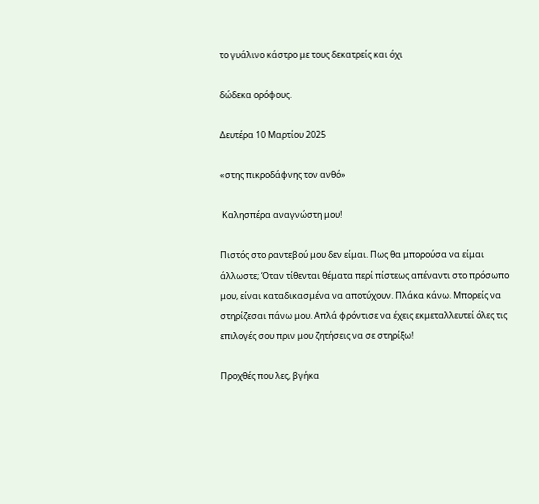το γυάλινο κάστρο με τους δεκατρείς και όχι

δώδεκα ορόφους.

Δευτέρα 10 Μαρτίου 2025

«στης πικροδάφνης τον ανθό»

 Καλησπέρα αναγνώστη μου!

Πιστός στο ραντεβού μου δεν είμαι. Πως θα μπορούσα να είμαι άλλωστε; Όταν τίθενται θέματα περί πίστεως απέναντι στο πρόσωπο μου, είναι καταδικασμένα να αποτύχουν. Πλάκα κάνω. Μπορείς να στηρίζεσαι πάνω μου. Απλά φρόντισε να έχεις εκμεταλλευτεί όλες τις επιλογές σου πριν μου ζητήσεις να σε στηρίξω!

Προχθές που λες, βγήκα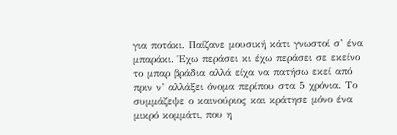για ποτάκι. Παίζανε μουσική κάτι γνωστοί σ’ ένα μπαράκι. Έχω περάσει κι έχω περάσει σε εκείνο το μπαρ βράδια αλλά είχα να πατήσω εκεί από πριν ν’ αλλάξει όνομα περίπου στα 5 χρόνια. Το συμμάζεψε ο καινούριος και κράτησε μόνο ένα μικρό κομμάτι, που η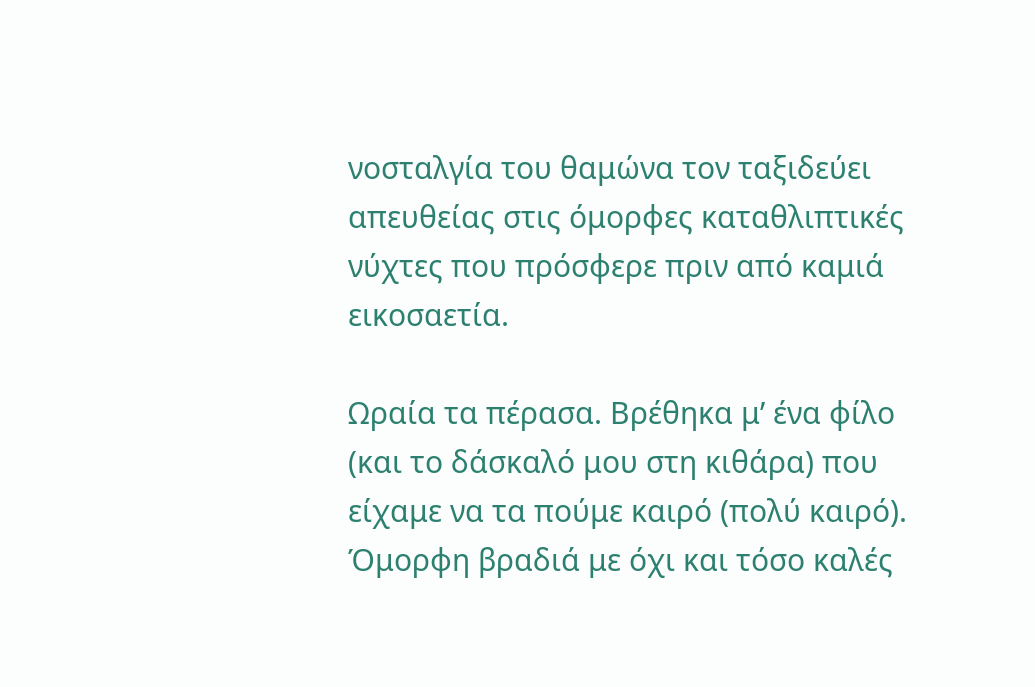νοσταλγία του θαμώνα τον ταξιδεύει απευθείας στις όμορφες καταθλιπτικές νύχτες που πρόσφερε πριν από καμιά εικοσαετία.

Ωραία τα πέρασα. Βρέθηκα μ’ ένα φίλο (και το δάσκαλό μου στη κιθάρα) που είχαμε να τα πούμε καιρό (πολύ καιρό). Όμορφη βραδιά με όχι και τόσο καλές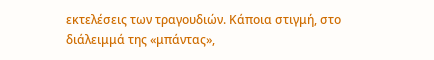εκτελέσεις των τραγουδιών. Κάποια στιγμή, στο διάλειμμά της «μπάντας»,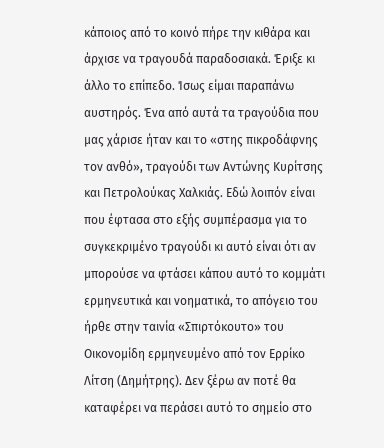κάποιος από το κοινό πήρε την κιθάρα και άρχισε να τραγουδά παραδοσιακά. Έριξε κι άλλο το επίπεδο. Ίσως είμαι παραπάνω αυστηρός. Ένα από αυτά τα τραγούδια που μας χάρισε ήταν και το «στης πικροδάφνης τον ανθό», τραγούδι των Αντώνης Κυρίτσης και Πετρολούκας Χαλκιάς. Εδώ λοιπόν είναι που έφτασα στο εξής συμπέρασμα για το συγκεκριμένο τραγούδι κι αυτό είναι ότι αν μπορούσε να φτάσει κάπου αυτό το κομμάτι ερμηνευτικά και νοηματικά, το απόγειο του ήρθε στην ταινία «Σπιρτόκουτο» του Οικονομίδη ερμηνευμένο από τον Ερρίκο Λίτση (Δημήτρης). Δεν ξέρω αν ποτέ θα καταφέρει να περάσει αυτό το σημείο στο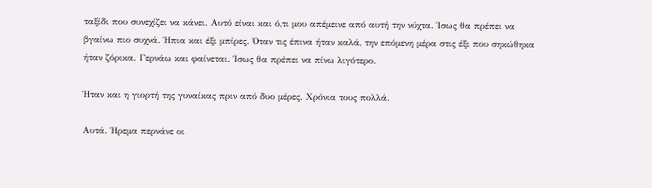ταξίδι που συνεχίζει να κάνει. Αυτό είναι και ό,τι μου απέμεινε από αυτή την νύχτα. Ίσως θα πρέπει να βγαίνω πιο συχνά. Ήπια και έξι μπίρες. Όταν τις έπινα ήταν καλά, την επόμενη μέρα στις έξι που σηκώθηκα ήταν ζόρικα. Γερνάω και φαίνεται. Ίσως θα πρέπει να πίνω λιγότερο.

Ήταν και η γιορτή της γυναίκας πριν από δυο μέρες. Χρόνια τους πολλά.

Αυτά. Ήρεμα περνάνε οι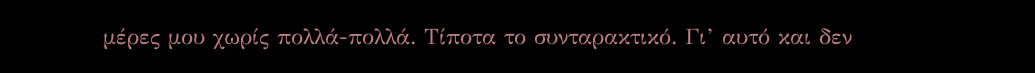μέρες μου χωρίς πολλά-πολλά. Τίποτα το συνταρακτικό. Γι’ αυτό και δεν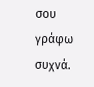σου γράφω συχνά.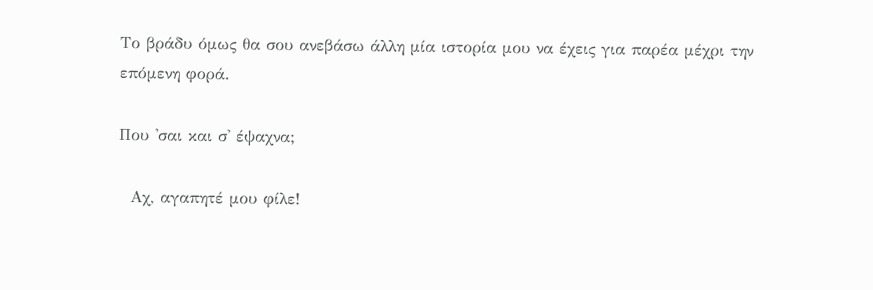Το βράδυ όμως θα σου ανεβάσω άλλη μία ιστορία μου να έχεις για παρέα μέχρι την επόμενη φορά.

Που 'σαι και σ' έψαχνα;

  Αχ, αγαπητέ μου φίλε!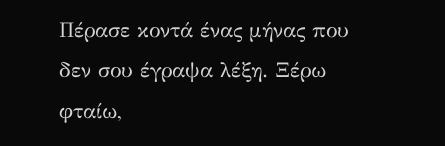Πέρασε κοντά ένας μήνας που δεν σου έγραψα λέξη. Ξέρω φταίω,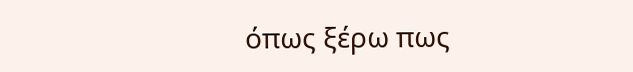όπως ξέρω πως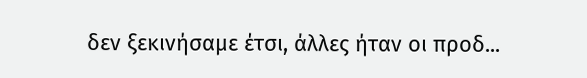δεν ξεκινήσαμε έτσι, άλλες ήταν οι προδ...